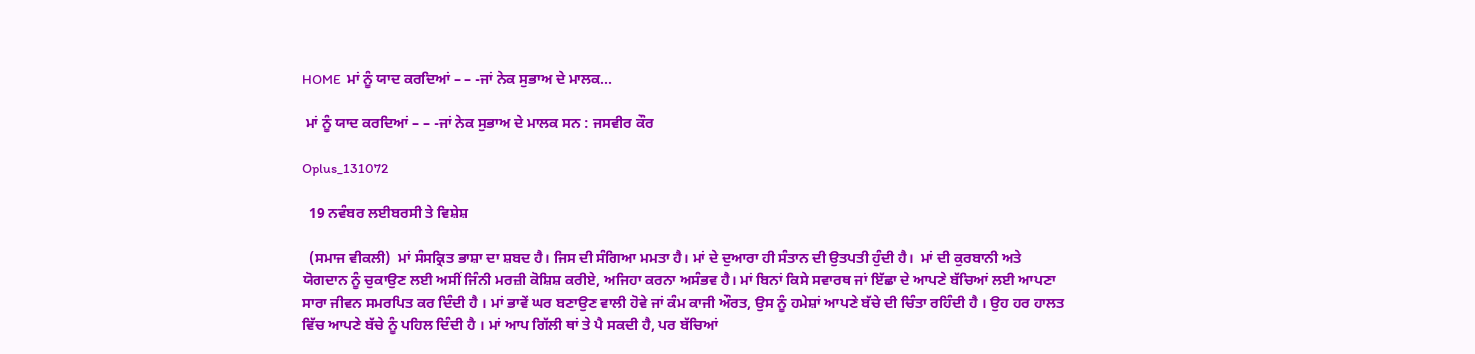HOME  ਮਾਂ ਨੂੰ ਯਾਦ ਕਰਦਿਆਂ – – -ਜਾਂ ਨੇਕ ਸੁਭਾਅ ਦੇ ਮਾਲਕ...

 ਮਾਂ ਨੂੰ ਯਾਦ ਕਰਦਿਆਂ – – -ਜਾਂ ਨੇਕ ਸੁਭਾਅ ਦੇ ਮਾਲਕ ਸਨ : ਜਸਵੀਰ ਕੌਰ

Oplus_131072

  19 ਨਵੰਬਰ ਲਈਬਰਸੀ ਤੇ ਵਿਸ਼ੇਸ਼

  (ਸਮਾਜ ਵੀਕਲੀ)  ਮਾਂ ਸੰਸਕ੍ਰਿਤ ਭਾਸ਼ਾ ਦਾ ਸ਼ਬਦ ਹੈ। ਜਿਸ ਦੀ ਸੰਗਿਆ ਮਮਤਾ ਹੈ। ਮਾਂ ਦੇ ਦੁਆਰਾ ਹੀ ਸੰਤਾਨ ਦੀ ਉਤਪਤੀ ਹੁੰਦੀ ਹੈ।  ਮਾਂ ਦੀ ਕੁਰਬਾਨੀ ਅਤੇ ਯੋਗਦਾਨ ਨੂੰ ਚੁਕਾਉਣ ਲਈ ਅਸੀਂ ਜਿੰਨੀ ਮਰਜ਼ੀ ਕੋਸ਼ਿਸ਼ ਕਰੀਏ, ਅਜਿਹਾ ਕਰਨਾ ਅਸੰਭਵ ਹੈ। ਮਾਂ ਬਿਨਾਂ ਕਿਸੇ ਸਵਾਰਥ ਜਾਂ ਇੱਛਾ ਦੇ ਆਪਣੇ ਬੱਚਿਆਂ ਲਈ ਆਪਣਾ ਸਾਰਾ ਜੀਵਨ ਸਮਰਪਿਤ ਕਰ ਦਿੰਦੀ ਹੈ । ਮਾਂ ਭਾਵੇਂ ਘਰ ਬਣਾਉਣ ਵਾਲੀ ਹੋਵੇ ਜਾਂ ਕੰਮ ਕਾਜੀ ਔਰਤ, ਉਸ ਨੂੰ ਹਮੇਸ਼ਾਂ ਆਪਣੇ ਬੱਚੇ ਦੀ ਚਿੰਤਾ ਰਹਿੰਦੀ ਹੈ । ਉਹ ਹਰ ਹਾਲਤ ਵਿੱਚ ਆਪਣੇ ਬੱਚੇ ਨੂੰ ਪਹਿਲ ਦਿੰਦੀ ਹੈ । ਮਾਂ ਆਪ ਗਿੱਲੀ ਥਾਂ ਤੇ ਪੈ ਸਕਦੀ ਹੈ, ਪਰ ਬੱਚਿਆਂ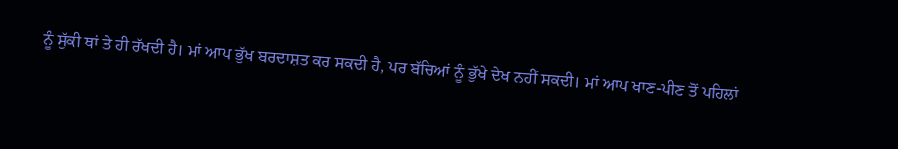ਨੂੰ ਸੁੱਕੀ ਥਾਂ ਤੇ ਹੀ ਰੱਖਦੀ ਹੈ। ਮਾਂ ਆਪ ਭੁੱਖ ਬਰਦਾਸ਼ਤ ਕਰ ਸਕਦੀ ਹੈ, ਪਰ ਬੱਚਿਆਂ ਨੂੰ ਭੁੱਖੇ ਦੇਖ ਨਹੀਂ ਸਕਦੀ। ਮਾਂ ਆਪ ਖਾਣ-ਪੀਣ ਤੋਂ ਪਹਿਲਾਂ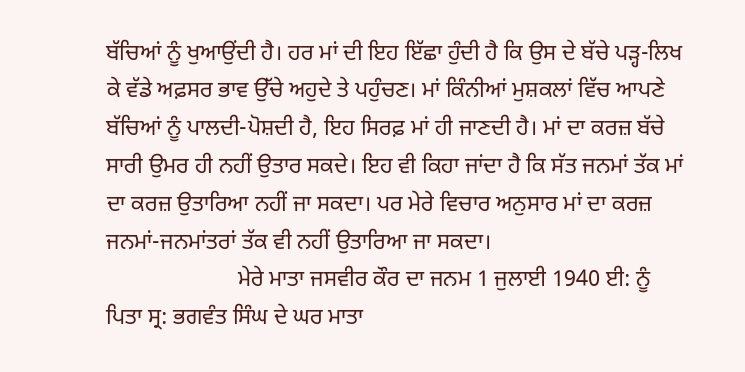ਬੱਚਿਆਂ ਨੂੰ ਖੁਆਉਂਦੀ ਹੈ। ਹਰ ਮਾਂ ਦੀ ਇਹ ਇੱਛਾ ਹੁੰਦੀ ਹੈ ਕਿ ਉਸ ਦੇ ਬੱਚੇ ਪੜ੍ਹ-ਲਿਖ ਕੇ ਵੱਡੇ ਅਫ਼ਸਰ ਭਾਵ ਉੱਚੇ ਅਹੁਦੇ ਤੇ ਪਹੁੰਚਣ। ਮਾਂ ਕਿੰਨੀਆਂ ਮੁਸ਼ਕਲਾਂ ਵਿੱਚ ਆਪਣੇ ਬੱਚਿਆਂ ਨੂੰ ਪਾਲਦੀ-ਪੋਸ਼ਦੀ ਹੈ, ਇਹ ਸਿਰਫ਼ ਮਾਂ ਹੀ ਜਾਣਦੀ ਹੈ। ਮਾਂ ਦਾ ਕਰਜ਼ ਬੱਚੇ ਸਾਰੀ ਉਮਰ ਹੀ ਨਹੀਂ ਉਤਾਰ ਸਕਦੇ। ਇਹ ਵੀ ਕਿਹਾ ਜਾਂਦਾ ਹੈ ਕਿ ਸੱਤ ਜਨਮਾਂ ਤੱਕ ਮਾਂ ਦਾ ਕਰਜ਼ ਉਤਾਰਿਆ ਨਹੀਂ ਜਾ ਸਕਦਾ। ਪਰ ਮੇਰੇ ਵਿਚਾਰ ਅਨੁਸਾਰ ਮਾਂ ਦਾ ਕਰਜ਼ ਜਨਮਾਂ-ਜਨਮਾਂਤਰਾਂ ਤੱਕ ਵੀ ਨਹੀਂ ਉਤਾਰਿਆ ਜਾ ਸਕਦਾ।
                       ਮੇਰੇ ਮਾਤਾ ਜਸਵੀਰ ਕੌਰ ਦਾ ਜਨਮ 1 ਜੁਲਾਈ 1940 ਈ: ਨੂੰ ਪਿਤਾ ਸ੍ਰ: ਭਗਵੰਤ ਸਿੰਘ ਦੇ ਘਰ ਮਾਤਾ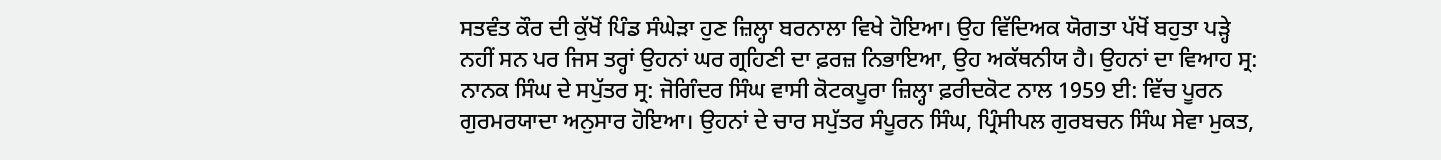ਸਤਵੰਤ ਕੌਰ ਦੀ ਕੁੱਖੋਂ ਪਿੰਡ ਸੰਘੇੜਾ ਹੁਣ ਜ਼ਿਲ੍ਹਾ ਬਰਨਾਲਾ ਵਿਖੇ ਹੋਇਆ। ਉਹ ਵਿੱਦਿਅਕ ਯੋਗਤਾ ਪੱਖੋਂ ਬਹੁਤਾ ਪੜ੍ਹੇ ਨਹੀਂ ਸਨ ਪਰ ਜਿਸ ਤਰ੍ਹਾਂ ਉਹਨਾਂ ਘਰ ਗ੍ਰਹਿਣੀ ਦਾ ਫ਼ਰਜ਼ ਨਿਭਾਇਆ, ਉਹ ਅਕੱਥਨੀਯ ਹੈ। ਉਹਨਾਂ ਦਾ ਵਿਆਹ ਸ੍ਰ: ਨਾਨਕ ਸਿੰਘ ਦੇ ਸਪੁੱਤਰ ਸ੍ਰ: ਜੋਗਿੰਦਰ ਸਿੰਘ ਵਾਸੀ ਕੋਟਕਪੂਰਾ ਜ਼ਿਲ੍ਹਾ ਫ਼ਰੀਦਕੋਟ ਨਾਲ 1959 ਈ: ਵਿੱਚ ਪੂਰਨ ਗੁਰਮਰਯਾਦਾ ਅਨੁਸਾਰ ਹੋਇਆ। ਉਹਨਾਂ ਦੇ ਚਾਰ ਸਪੁੱਤਰ ਸੰਪੂਰਨ ਸਿੰਘ, ਪ੍ਰਿੰਸੀਪਲ ਗੁਰਬਚਨ ਸਿੰਘ ਸੇਵਾ ਮੁਕਤ,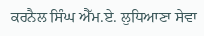ਕਰਨੈਲ ਸਿੰਘ ਐੱਮ.ਏ. ਲੁਧਿਆਣਾ ਸੇਵਾ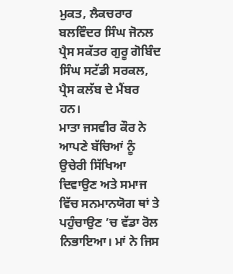ਮੁਕਤ, ਲੈਕਚਰਾਰ ਬਲਵਿੰਦਰ ਸਿੰਘ ਜੋਨਲ ਪ੍ਰੈਸ ਸਕੱਤਰ ਗੁਰੂ ਗੋਬਿੰਦ ਸਿੰਘ ਸਟੱਡੀ ਸਰਕਲ, ਪ੍ਰੈਸ ਕਲੱਬ ਦੇ ਮੈਂਬਰ ਹਨ।
ਮਾਤਾ ਜਸਵੀਰ ਕੌਰ ਨੇ ਆਪਣੇ ਬੱਚਿਆਂ ਨੂੰ ਉਚੇਰੀ ਸਿੱਖਿਆ ਦਿਵਾਉਣ ਅਤੇ ਸਮਾਜ ਵਿੱਚ ਸਨਮਾਨਯੋਗ ਥਾਂ ਤੇ ਪਹੁੰਚਾਉਣ ’ਚ ਵੱਡਾ ਰੋਲ ਨਿਭਾਇਆ। ਮਾਂ ਨੇ ਜਿਸ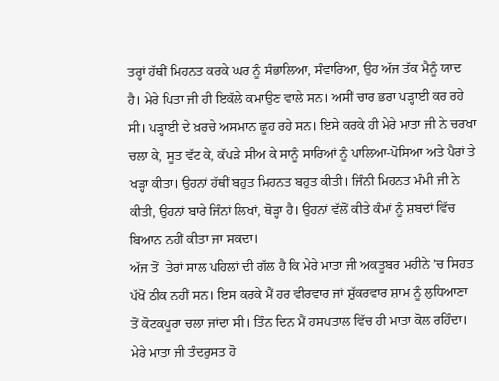ਤਰ੍ਹਾਂ ਹੱਥੀਂ ਮਿਹਨਤ ਕਰਕੇ ਘਰ ਨੂੰ ਸੰਭਾਲਿਆ, ਸੰਵਾਰਿਆ, ਉਹ ਅੱਜ ਤੱਕ ਮੈਨੂੰ ਯਾਦ ਹੈ। ਮੇਰੇ ਪਿਤਾ ਜੀ ਹੀ ਇਕੱਲੇ ਕਮਾਉਣ ਵਾਲੇ ਸਨ। ਅਸੀਂ ਚਾਰ ਭਰਾ ਪੜ੍ਹਾਈ ਕਰ ਰਹੇ ਸੀ। ਪੜ੍ਹਾਈ ਦੇ ਖ਼ਰਚੇ ਅਸਮਾਨ ਛੂਹ ਰਹੇ ਸਨ। ਇਸੇ ਕਰਕੇ ਹੀ ਮੇਰੇ ਮਾਤਾ ਜੀ ਨੇ ਚਰਖਾ ਚਲਾ ਕੇ, ਸੂਤ ਵੱਟ ਕੇ, ਕੱਪੜੇ ਸੀਅ ਕੇ ਸਾਨੂੰ ਸਾਰਿਆਂ ਨੂੰ ਪਾਲਿਆ-ਪੋਸਿਆ ਅਤੇ ਪੈਰਾਂ ਤੇ ਖੜ੍ਹਾ ਕੀਤਾ। ਉਹਨਾਂ ਹੱਥੀਂ ਬਹੁਤ ਮਿਹਨਤ ਬਹੁਤ ਕੀਤੀ। ਜਿੰਨੀ ਮਿਹਨਤ ਮੰਮੀ ਜੀ ਨੇ ਕੀਤੀ, ਉਹਨਾਂ ਬਾਰੇ ਜਿੰਨਾਂ ਲਿਖਾਂ, ਥੋੜ੍ਹਾ ਹੈ। ਉਹਨਾਂ ਵੱਲੋਂ ਕੀਤੇ ਕੰਮਾਂ ਨੂੰ ਸ਼ਬਦਾਂ ਵਿੱਚ ਬਿਆਨ ਨਹੀਂ ਕੀਤਾ ਜਾ ਸਕਦਾ।
ਅੱਜ ਤੋਂ  ਤੇਰਾਂ ਸਾਲ ਪਹਿਲਾਂ ਦੀ ਗੱਲ ਹੈ ਕਿ ਮੇਰੇ ਮਾਤਾ ਜੀ ਅਕਤੂਬਰ ਮਹੀਨੇ ’ਚ ਸਿਹਤ ਪੱਖੋਂ ਠੀਕ ਨਹੀਂ ਸਨ। ਇਸ ਕਰਕੇ ਮੈਂ ਹਰ ਵੀਰਵਾਰ ਜਾਂ ਸ਼ੁੱਕਰਵਾਰ ਸ਼ਾਮ ਨੂੰ ਲੁਧਿਆਣਾ ਤੋਂ ਕੋਟਕਪੂਰਾ ਚਲਾ ਜਾਂਦਾ ਸੀ। ਤਿੰਨ ਦਿਨ ਮੈਂ ਹਸਪਤਾਲ ਵਿੱਚ ਹੀ ਮਾਤਾ ਕੋਲ ਰਹਿੰਦਾ। ਮੇਰੇ ਮਾਤਾ ਜੀ ਤੰਦਰੁਸਤ ਹੋ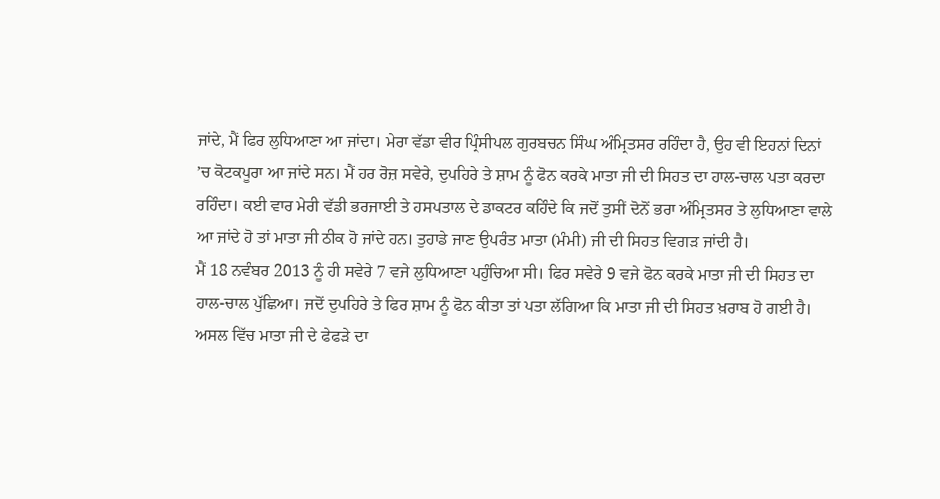ਜਾਂਦੇ, ਮੈਂ ਫਿਰ ਲੁਧਿਆਣਾ ਆ ਜਾਂਦਾ। ਮੇਰਾ ਵੱਡਾ ਵੀਰ ਪ੍ਰਿੰਸੀਪਲ ਗੁਰਬਚਨ ਸਿੰਘ ਅੰਮ੍ਰਿਤਸਰ ਰਹਿੰਦਾ ਹੈ, ਉਹ ਵੀ ਇਹਨਾਂ ਦਿਨਾਂ ’ਚ ਕੋਟਕਪੂਰਾ ਆ ਜਾਂਦੇ ਸਨ। ਮੈਂ ਹਰ ਰੋਜ਼ ਸਵੇਰੇ, ਦੁਪਹਿਰੇ ਤੇ ਸ਼ਾਮ ਨੂੰ ਫੋਨ ਕਰਕੇ ਮਾਤਾ ਜੀ ਦੀ ਸਿਹਤ ਦਾ ਹਾਲ-ਚਾਲ ਪਤਾ ਕਰਦਾ ਰਹਿੰਦਾ। ਕਈ ਵਾਰ ਮੇਰੀ ਵੱਡੀ ਭਰਜਾਈ ਤੇ ਹਸਪਤਾਲ ਦੇ ਡਾਕਟਰ ਕਹਿੰਦੇ ਕਿ ਜਦੋਂ ਤੁਸੀਂ ਦੋਨੋਂ ਭਰਾ ਅੰਮ੍ਰਿਤਸਰ ਤੇ ਲੁਧਿਆਣਾ ਵਾਲੇ ਆ ਜਾਂਦੇ ਹੋ ਤਾਂ ਮਾਤਾ ਜੀ ਠੀਕ ਹੋ ਜਾਂਦੇ ਹਨ। ਤੁਹਾਡੇ ਜਾਣ ਉਪਰੰਤ ਮਾਤਾ (ਮੰਮੀ) ਜੀ ਦੀ ਸਿਹਤ ਵਿਗੜ ਜਾਂਦੀ ਹੈ।
ਮੈਂ 18 ਨਵੰਬਰ 2013 ਨੂੰ ਹੀ ਸਵੇਰੇ 7 ਵਜੇ ਲੁਧਿਆਣਾ ਪਹੁੰਚਿਆ ਸੀ। ਫਿਰ ਸਵੇਰੇ 9 ਵਜੇ ਫੋਨ ਕਰਕੇ ਮਾਤਾ ਜੀ ਦੀ ਸਿਹਤ ਦਾ ਹਾਲ-ਚਾਲ ਪੁੱਛਿਆ। ਜਦੋਂ ਦੁਪਹਿਰੇ ਤੇ ਫਿਰ ਸ਼ਾਮ ਨੂੰ ਫੋਨ ਕੀਤਾ ਤਾਂ ਪਤਾ ਲੱਗਿਆ ਕਿ ਮਾਤਾ ਜੀ ਦੀ ਸਿਹਤ ਖ਼ਰਾਬ ਹੋ ਗਈ ਹੈ। ਅਸਲ ਵਿੱਚ ਮਾਤਾ ਜੀ ਦੇ ਫੇਫੜੇ ਦਾ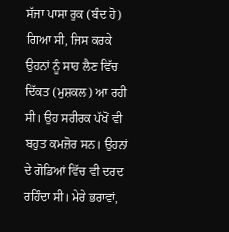ਸੱਜਾ ਪਾਸਾ ਰੁਕ (ਬੰਦ ਹੋ) ਗਿਆ ਸੀ, ਜਿਸ ਕਰਕੇ ਉਹਨਾਂ ਨੂੰ ਸਾਹ ਲੈਣ ਵਿੱਚ ਦਿੱਕਤ (ਮੁਸ਼ਕਲ) ਆ ਰਹੀ ਸੀ। ਉਹ ਸਰੀਰਕ ਪੱਖੋਂ ਵੀ ਬਹੁਤ ਕਮਜ਼ੋਰ ਸਨ। ਉਹਨਾਂ ਦੇ ਗੋਡਿਆਂ ਵਿੱਚ ਵੀ ਦਰਦ ਰਹਿੰਦਾ ਸੀ। ਮੇਰੇ ਭਰਾਵਾਂ,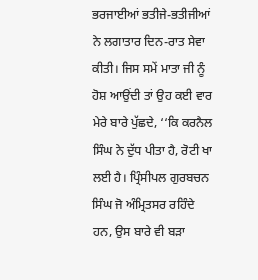ਭਰਜਾਈਆਂ ਭਤੀਜੇ-ਭਤੀਜੀਆਂ ਨੇ ਲਗਾਤਾਰ ਦਿਨ-ਰਾਤ ਸੇਵਾ ਕੀਤੀ। ਜਿਸ ਸਮੇਂ ਮਾਤਾ ਜੀ ਨੂੰ ਹੋਸ਼ ਆਉਂਦੀ ਤਾਂ ਉਹ ਕਈ ਵਾਰ ਮੇਰੇ ਬਾਰੇ ਪੁੱਛਦੇ, ‘‘ਕਿ ਕਰਨੈਲ ਸਿੰਘ ਨੇ ਦੁੱਧ ਪੀਤਾ ਹੈ, ਰੋਟੀ ਖਾ ਲਈ ਹੈ। ਪ੍ਰਿੰਸੀਪਲ ਗੁਰਬਚਨ ਸਿੰਘ ਜੋ ਅੰਮ੍ਰਿਤਸਰ ਰਹਿੰਦੇ ਹਨ, ਉਸ ਬਾਰੇ ਵੀ ਬੜਾ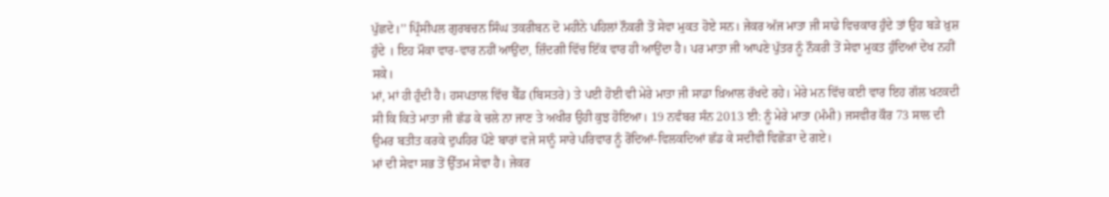ਪੁੱਛਦੇ।’’ ਪ੍ਰਿੰਸੀਪਲ ਗੁਰਬਚਨ ਸਿੰਘ ਤਕਰੀਬਨ ਦੋ ਮਹੀਨੇ ਪਹਿਲਾਂ ਨੌਕਰੀ ਤੋਂ ਸੇਵਾ ਮੁਕਤ ਹੋਏ ਸਨ। ਜੇਕਰ ਅੱਜ ਮਾਤਾ ਜੀ ਸਾਡੇ ਵਿਚਕਾਰ ਹੁੰਦੇ ਤਾਂ ਉਹ ਬੜੇ ਖ਼ੁਸ਼ ਹੁੰਦੇ । ਇਹ ਮੌਕਾ ਵਾਰ-ਵਾਰ ਨਹੀਂ ਆਉਂਦਾ, ਜ਼ਿੰਦਗੀ ਵਿੱਚ ਇੱਕ ਵਾਰ ਹੀ ਆਉਂਦਾ ਹੈ। ਪਰ ਮਾਤਾ ਜੀ ਆਪਣੇ ਪੁੱਤਰ ਨੂੰ ਨੌਕਰੀ ਤੋਂ ਸੇਵਾ ਮੁਕਤ ਹੁੰਦਿਆਂ ਦੇਖ ਨਹੀਂ ਸਕੇ।
ਮਾਂ, ਮਾਂ ਹੀ ਹੁੰਦੀ ਹੈ। ਹਸਪਤਾਲ ਵਿੱਚ ਬੈੱਡ (ਬਿਸਤਰੇ) ਤੇ ਪਈ ਹੋਈ ਵੀ ਮੇਰੇ ਮਾਤਾ ਜੀ ਸਾਡਾ ਖ਼ਿਆਲ ਰੱਖਦੇ ਰਹੇ। ਮੇਰੇ ਮਨ ਵਿੱਚ ਕਈ ਵਾਰ ਇਹ ਗੱਲ ਖਟਕਦੀ ਸੀ ਕਿ ਕਿਤੇ ਮਾਤਾ ਜੀ ਛੱਡ ਕੇ ਚਲੇ ਨਾ ਜਾਣ ਤੇ ਅਖੀਰ ਉਹੀ ਕੁਝ ਹੋਇਆ। 19 ਨਵੰਬਰ ਸੰਨ 2013 ਈ: ਨੂੰ ਮੇਰੇ ਮਾਤਾ (ਮੰਮੀ) ਜਸਵੀਰ ਕੌਰ 73 ਸਾਲ ਦੀ ਉਮਰ ਬਤੀਤ ਕਰਕੇ ਦੁਪਹਿਰ ਪੌਣੇ ਬਾਰਾਂ ਵਜੇ ਸਾਨੂੰ ਸਾਰੇ ਪਰਿਵਾਰ ਨੂੰ ਰੋਂਦਿਆਂ-ਵਿਲਕਦਿਆਂ ਛੱਡ ਕੇ ਸਦੀਵੀ ਵਿਛੋੜਾ ਦੇ ਗਏ।
ਮਾਂ ਦੀ ਸੇਵਾ ਸਭ ਤੋਂ ਉੱਤਮ ਸੇਵਾ ਹੈ। ਜੇਕਰ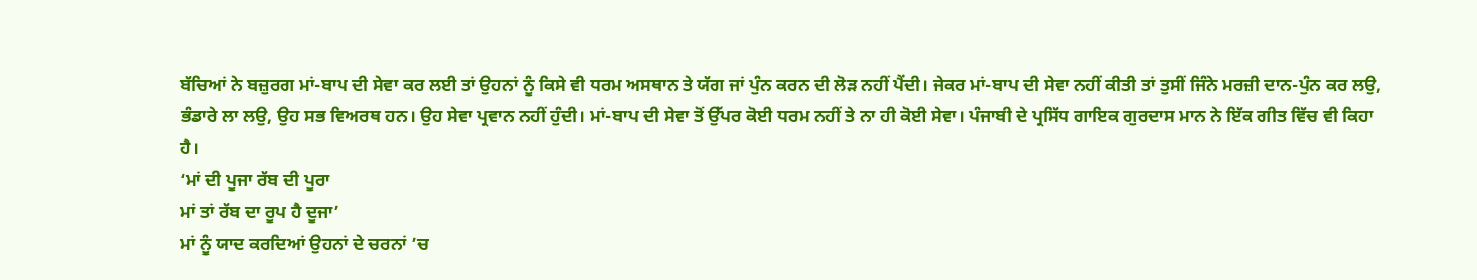ਬੱਚਿਆਂ ਨੇ ਬਜ਼ੁਰਗ ਮਾਂ-ਬਾਪ ਦੀ ਸੇਵਾ ਕਰ ਲਈ ਤਾਂ ਉਹਨਾਂ ਨੂੰ ਕਿਸੇ ਵੀ ਧਰਮ ਅਸਥਾਨ ਤੇ ਯੱਗ ਜਾਂ ਪੁੰਨ ਕਰਨ ਦੀ ਲੋੜ ਨਹੀਂ ਪੈਂਦੀ। ਜੇਕਰ ਮਾਂ-ਬਾਪ ਦੀ ਸੇਵਾ ਨਹੀਂ ਕੀਤੀ ਤਾਂ ਤੁਸੀਂ ਜਿੰਨੇ ਮਰਜ਼ੀ ਦਾਨ-ਪੁੰਨ ਕਰ ਲਉ, ਭੰਡਾਰੇ ਲਾ ਲਉ, ਉਹ ਸਭ ਵਿਅਰਥ ਹਨ। ਉਹ ਸੇਵਾ ਪ੍ਰਵਾਨ ਨਹੀਂ ਹੁੰਦੀ। ਮਾਂ-ਬਾਪ ਦੀ ਸੇਵਾ ਤੋਂ ਉੱਪਰ ਕੋਈ ਧਰਮ ਨਹੀਂ ਤੇ ਨਾ ਹੀ ਕੋਈ ਸੇਵਾ। ਪੰਜਾਬੀ ਦੇ ਪ੍ਰਸਿੱਧ ਗਾਇਕ ਗੁਰਦਾਸ ਮਾਨ ਨੇ ਇੱਕ ਗੀਤ ਵਿੱਚ ਵੀ ਕਿਹਾ ਹੈ।
‘ਮਾਂ ਦੀ ਪੂਜਾ ਰੱਬ ਦੀ ਪੂਰਾ
ਮਾਂ ਤਾਂ ਰੱਬ ਦਾ ਰੂਪ ਹੈ ਦੂਜਾ’
ਮਾਂ ਨੂੰ ਯਾਦ ਕਰਦਿਆਂ ਉਹਨਾਂ ਦੇ ਚਰਨਾਂ ’ਚ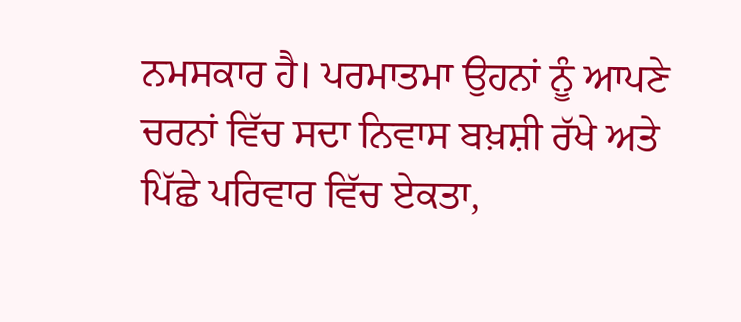ਨਮਸਕਾਰ ਹੈ। ਪਰਮਾਤਮਾ ਉਹਨਾਂ ਨੂੰ ਆਪਣੇ ਚਰਨਾਂ ਵਿੱਚ ਸਦਾ ਨਿਵਾਸ ਬਖ਼ਸ਼ੀ ਰੱਖੇ ਅਤੇ ਪਿੱਛੇ ਪਰਿਵਾਰ ਵਿੱਚ ਏਕਤਾ,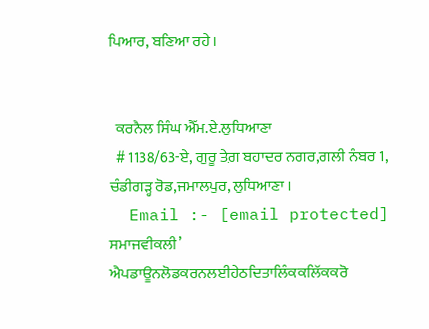ਪਿਆਰ, ਬਣਿਆ ਰਹੇ।


  ਕਰਨੈਲ ਸਿੰਘ ਐੱਮ.ਏ.ਲੁਧਿਆਣਾ
  # 1138/63-ਏ, ਗੁਰੂ ਤੇਗ਼ ਬਹਾਦਰ ਨਗਰ,ਗਲੀ ਨੰਬਰ 1, ਚੰਡੀਗੜ੍ਹ ਰੋਡ,ਜਮਾਲਪੁਰ, ਲੁਧਿਆਣਾ ।
  Email :- [email protected]
ਸਮਾਜਵੀਕਲੀ’ ਐਪਡਾਊਨਲੋਡਕਰਨਲਈਹੇਠਦਿਤਾਲਿੰਕਕਲਿੱਕਕਰੋ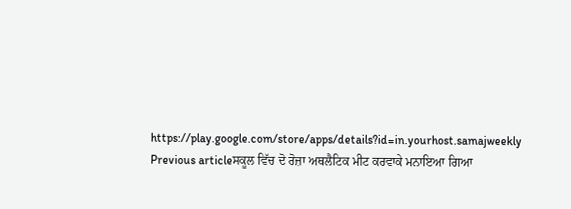https://play.google.com/store/apps/details?id=in.yourhost.samajweekly
Previous articleਸਕੂਲ ਵਿੱਚ ਦੋ ਰੋਜ਼ਾ ਅਥਲੈਟਿਕ ਮੀਟ ਕਰਵਾਕੇ ਮਨਾਇਆ ਗਿਆ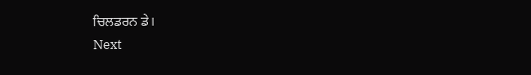ਚਿਲਡਰਨ ਡੇ।
Next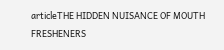articleTHE HIDDEN NUISANCE OF MOUTH FRESHENERS